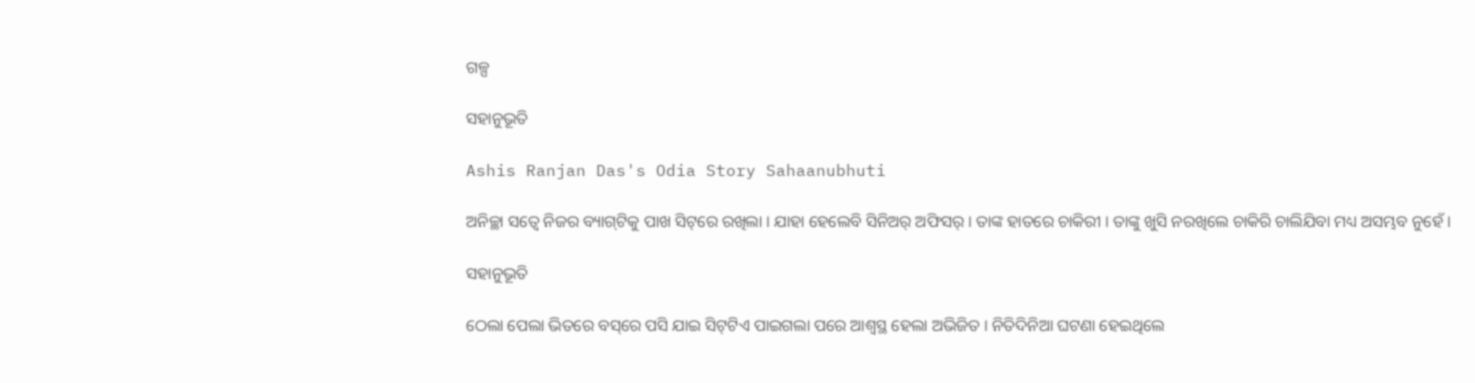ଗଳ୍ପ

ସହାନୁଭୂତି

Ashis Ranjan Das's Odia Story Sahaanubhuti

ଅନିଚ୍ଛା ସତ୍ଵେ ନିଜର ବ୍ୟାଗ୍‌ଟିକୁ ପାଖ ସିଟ୍‌ରେ ରଖିଲା । ଯାହା ହେଲେବି ସିନିଅର୍ ଅଫିସର୍ । ତାଙ୍କ ହାତରେ ଚାକିରୀ । ତାଙ୍କୁ ଖୁସି ନରଖିଲେ ଚାକିରି ଚାଲିଯିବା ମଧ୍ୟ ଅସମ୍ଭବ ନୁହେଁ ।

ସହାନୁଭୂତି

ଠେଲା ପେଲା ଭିତରେ ବସ୍‌ରେ ପସି ଯାଇ ସିଟ୍‌ଟିଏ ପାଇଗଲା ପରେ ଆଶ୍ଵସ୍ଥ ହେଲା ଅଭିଜିତ । ନିତିଦିନିଆ ଘଟଣା ହେଇଥିଲେ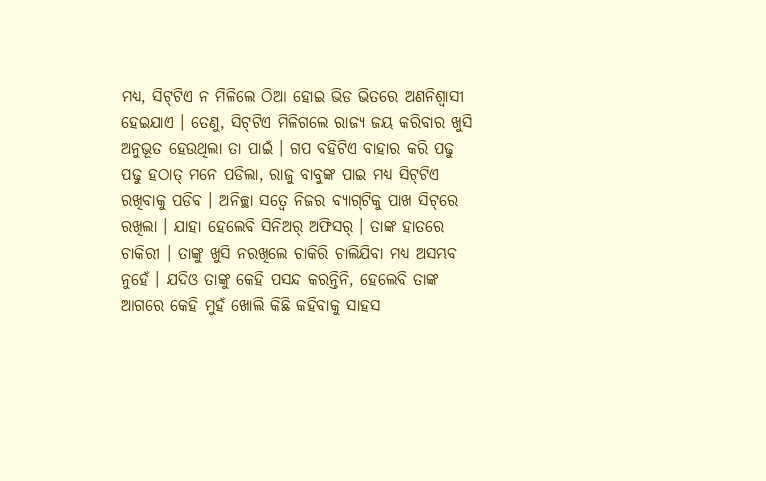ମଧ୍ୟ, ସିଟ୍‌ଟିଏ ନ ମିଳିଲେ ଠିଆ ହୋଇ ଭିଡ ଭିତରେ ଅଣନିଶ୍ଵାସୀ ହେଇଯାଏ । ତେଣୁ, ସିଟ୍‌ଟିଏ ମିଳିଗଲେ ରାଜ୍ୟ ଜୟ କରିବାର ଖୁସି ଅନୁଭୂତ ହେଉଥିଲା ତା ପାଇଁ । ଗପ ବହିଟିଏ ବାହାର କରି ପଢୁ ପଢୁ ହଠାତ୍ ମନେ ପଡିଲା, ରାଜୁ ବାବୁଙ୍କ ପାଇ ମଧ୍ୟ ସିଟ୍‌ଟିଏ ରଖିବାକୁ ପଡିବ । ଅନିଚ୍ଛା ସତ୍ଵେ ନିଜର ବ୍ୟାଗ୍‌ଟିକୁ ପାଖ ସିଟ୍‌ରେ ରଖିଲା । ଯାହା ହେଲେବି ସିନିଅର୍ ଅଫିସର୍ । ତାଙ୍କ ହାତରେ ଚାକିରୀ । ତାଙ୍କୁ ଖୁସି ନରଖିଲେ ଚାକିରି ଚାଲିଯିବା ମଧ୍ୟ ଅସମ୍ଭବ ନୁହେଁ । ଯଦିଓ ତାଙ୍କୁ କେହି ପସନ୍ଦ କରନ୍ତିନି, ହେଲେବି ତାଙ୍କ ଆଗରେ କେହି ମୁହଁ ଖୋଲି କିଛି କହିବାକୁ ସାହସ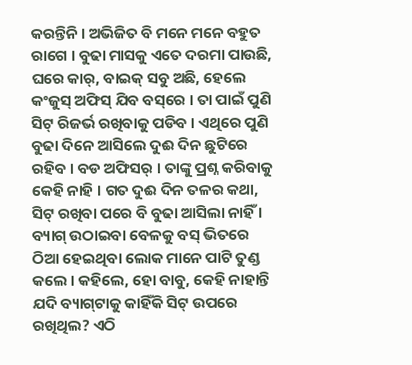କରନ୍ତିନି । ଅଭିଜିତ ବି ମନେ ମନେ ବହୁତ ରାଗେ । ବୁଢା ମାସକୁ ଏତେ ଦରମା ପାଉଛି, ଘରେ କାର୍, ବାଇକ୍ ସବୁ ଅଛି, ହେଲେ କଂଜୁସ୍ ଅଫିସ୍ ଯିବ ବସ୍‌ରେ । ତା ପାଇଁ ପୁଣି ସିଟ୍ ରିଜର୍ଭ ରଖିବାକୁ ପଡିବ । ଏଥିରେ ପୁଣି ବୁଢା ଦିନେ ଆସିଲେ ଦୁଈ ଦିନ ଛୁଟିରେ ରହିବ । ବଡ ଅଫିସର୍ । ତାଙ୍କୁ ପ୍ରଶ୍ନ କରିବାକୁ କେହି ନାହି । ଗତ ଦୁଈ ଦିନ ତଳର କଥା, ସିଟ୍ ରଖିବା ପରେ ବି ବୁଢା ଆସିଲା ନାହିଁ । ବ୍ୟାଗ୍ ଉଠାଇବା ବେଳକୁ ବସ୍ ଭିତରେ ଠିଆ ହେଇଥିବା ଲୋକ ମାନେ ପାଟି ତୁଣ୍ଡ କଲେ । କହିଲେ, ହୋ ବାବୁ, କେହି ନାହାନ୍ତି ଯଦି ବ୍ୟାଗ୍‌ଟାକୁ କାହିଁକି ସିଟ୍ ଉପରେ ରଖିଥିଲ? ଏଠି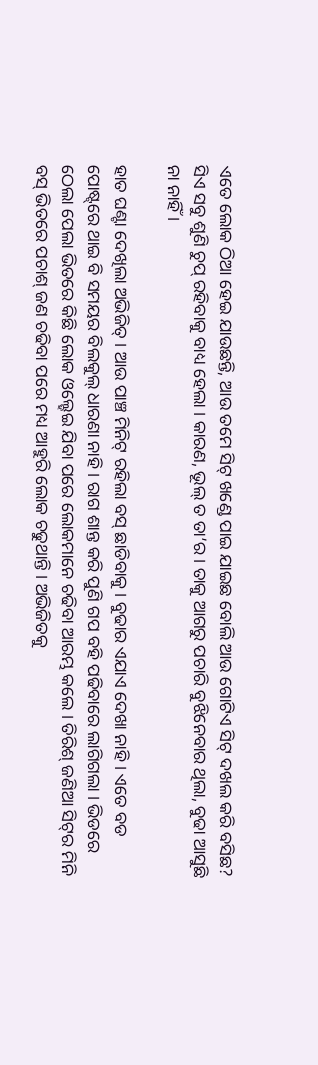ଏତେ ଲୋକ ଠିଆ ହେଇ ଯାଉଛନ୍ତି, ଆଉ ତମେ ସିଟ୍ ଖଣ୍ଡେ ପାଇ ଯାଇଛ ବୋଲି ଆଉ ଗୋଟିଏ ସିଟ୍ ଦଖଲ କରି ବସିଛ? ସିଏ ସବୁ ଶୁଣି ଚୁପ୍ ରହିବାକୁ ବାଧ୍ୟ ହେଲା । କାରଣ, ଭୂଲ୍ ତ ତା’ର । ତାକୁ ଆଗରୁ ପଚାରି ବୁଝିନେବାର ଥିଲା, ବୁଢା ଆସୁଛି ନା ନାହିଁ ।

ହାତ ଘଣ୍ଟା ଦେଖିଲା ଅଭିଜିତ୍ । ଆଉ ପାଞ୍ଚ ମିନିଟ୍ ରହିଲା ବସ୍ ଛାଡିବାକୁ । ବୁଢାର ଏଯାଏ ଦେଖା ନାହି । ଏତେ ବଡ ପୋଷ୍ଟ୍‌ରେ ଥାଇ ବି ସମୟର ବିଲକୁଲ୍ ଧାରଣା ନାହି । ରାଗ ଶାନ୍ତ କରି ପୁଣି ଗପ ବହି ପଢିବାରେ ଲାଗିଗଲା । ଭିଡରେ ଠେଲା ପେଲା ଭିତରେ କିଛି ଲୋକ ଓଲ୍ହେଇ ଯିବା ପରେ ଲୋକମାନେ ଚଢିବା ଆରମ୍ଭ କଲେ । ତିରିଶ୍ ଜଣିଆ ସିଟ୍‌ର ମିନି ବସ୍ ଭିତରେ ପଚାଶ୍ ଜଣ ଚଢିବା ପରେ ମଧ୍ୟ ଆହୁରି ଲୋକ ଚଢୁଥାନ୍ତି । ଅଭିଜିତକୁ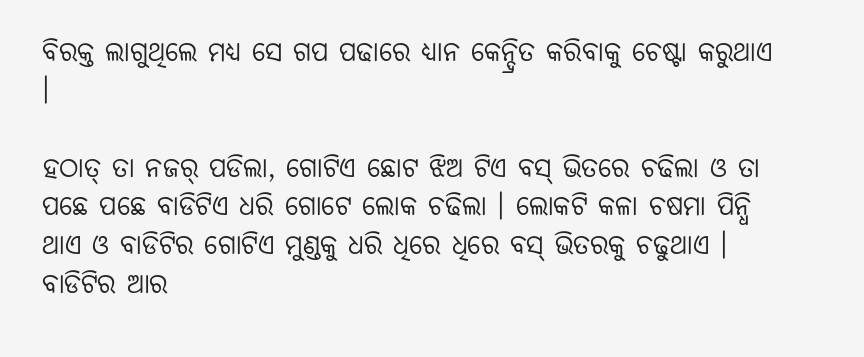ବିରକ୍ତ ଲାଗୁଥିଲେ ମଧ୍ୟ ସେ ଗପ ପଢାରେ ଧ୍ୟାନ କେନ୍ଦ୍ରିତ କରିବାକୁ ଚେଷ୍ଟା କରୁଥାଏ ।

ହଠାତ୍ ତା ନଜର୍ ପଡିଲା, ଗୋଟିଏ ଛୋଟ ଝିଅ ଟିଏ ବସ୍ ଭିତରେ ଚଢିଲା ଓ ତା ପଛେ ପଛେ ବାଡିଟିଏ ଧରି ଗୋଟେ ଲୋକ ଚଢିଲା । ଲୋକଟି କଳା ଚଷମା ପିନ୍ଧି ଥାଏ ଓ ବାଡିଟିର ଗୋଟିଏ ମୁଣ୍ଡକୁ ଧରି ଧିରେ ଧିରେ ବସ୍ ଭିତରକୁ ଚଢୁଥାଏ । ବାଡିଟିର ଆର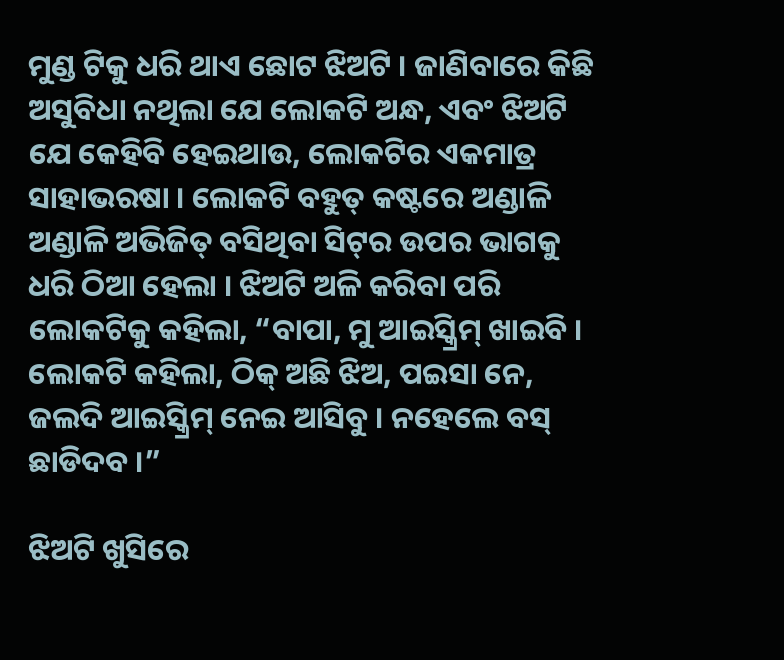ମୁଣ୍ଡ ଟିକୁ ଧରି ଥାଏ ଛୋଟ ଝିଅଟି । ଜାଣିବାରେ କିଛି ଅସୁବିଧା ନଥିଲା ଯେ ଲୋକଟି ଅନ୍ଧ, ଏବଂ ଝିଅଟି ଯେ କେହିବି ହେଇଥାଉ, ଲୋକଟିର ଏକମାତ୍ର ସାହାଭରଷା । ଲୋକଟି ବହୁତ୍ କଷ୍ଟରେ ଅଣ୍ଡାଳି ଅଣ୍ଡାଳି ଅଭିଜିତ୍ ବସିଥିବା ସିଟ୍‌ର ଉପର ଭାଗକୁ ଧରି ଠିଆ ହେଲା । ଝିଅଟି ଅଳି କରିବା ପରି ଲୋକଟିକୁ କହିଲା, “ବାପା, ମୁ ଆଇସ୍କ୍ରିମ୍ ଖାଇବି । ଲୋକଟି କହିଲା, ଠିକ୍ ଅଛି ଝିଅ, ପଇସା ନେ, ଜଲଦି ଆଇସ୍କ୍ରିମ୍ ନେଇ ଆସିବୁ । ନହେଲେ ବସ୍ ଛାଡିଦବ ।”

ଝିଅଟି ଖୁସିରେ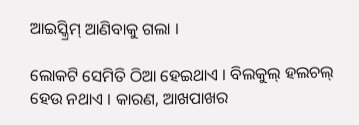ଆଇସ୍କ୍ରିମ୍ ଆଣିବାକୁ ଗଲା ।

ଲୋକଟି ସେମିତି ଠିଆ ହେଇଥାଏ । ବିଲକୁଲ୍ ହଲଚଲ୍ ହେଉ ନଥାଏ । କାରଣ, ଆଖପାଖର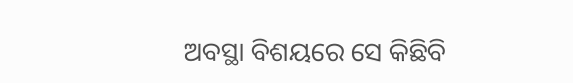ଅବସ୍ଥା ବିଶୟରେ ସେ କିଛିବି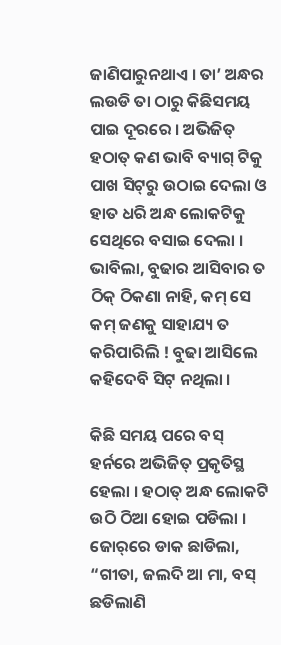ଜାଣିପାରୁନଥାଏ । ତା’ ଅନ୍ଧର ଲଉଡି ତା ଠାରୁ କିଛିସମୟ ପାଇ ଦୂରରେ । ଅଭିଜିତ୍ ହଠାତ୍ କଣ ଭାବି ବ୍ୟାଗ୍ ଟିକୁ ପାଖ ସିଟ୍‌ରୁ ଉଠାଇ ଦେଲା ଓ ହାତ ଧରି ଅନ୍ଧ ଲୋକଟିକୁ ସେଥିରେ ବସାଇ ଦେଲା । ଭାବିଲା, ବୁଢାର ଆସିବାର ତ ଠିକ୍ ଠିକଣା ନାହି, କମ୍ ସେ କମ୍ ଜଣକୁ ସାହାଯ୍ୟ ତ କରିପାରିଲି ! ବୁଢା ଆସିଲେ କହିଦେବି ସିଟ୍ ନଥିଲା ।

କିଛି ସମୟ ପରେ ବସ୍ ହର୍ନରେ ଅଭିଜିତ୍ ପ୍ରକୃତିସ୍ଥ ହେଲା । ହଠାତ୍ ଅନ୍ଧ ଲୋକଟି ଉଠି ଠିଆ ହୋଇ ପଡିଲା । ଜୋର୍‌ରେ ଡାକ ଛାଡିଲା, “ଗୀତା, ଜଲଦି ଆ ମା, ବସ୍ ଛଡିଲାଣି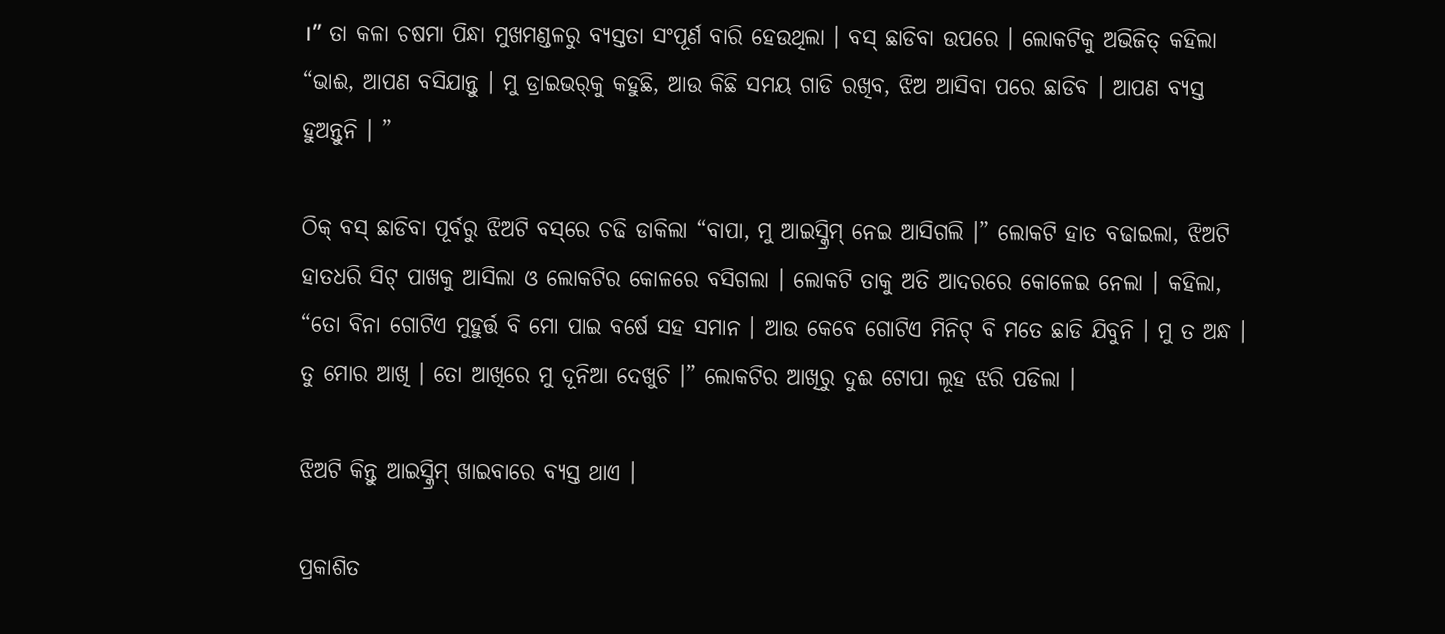।” ତା କଳା ଚଷମା ପିନ୍ଧା ମୁଖମଣ୍ଡଳରୁ ବ୍ୟସ୍ତତା ସଂପୂର୍ଣ ବାରି ହେଉଥିଲା । ବସ୍ ଛାଡିବା ଉପରେ । ଲୋକଟିକୁ ଅଭିଜିତ୍ କହିଲା “ଭାଈ, ଆପଣ ବସିଯାନ୍ତୁ । ମୁ ଡ୍ରାଇଭର୍‌କୁ କହୁଛି, ଆଉ କିଛି ସମୟ ଗାଡି ରଖିବ, ଝିଅ ଆସିବା ପରେ ଛାଡିବ । ଆପଣ ବ୍ୟସ୍ତ ହୁଅନ୍ତୁନି । ”

ଠିକ୍ ବସ୍ ଛାଡିବା ପୂର୍ବରୁ ଝିଅଟି ବସ୍‌ରେ ଚଢି ଡାକିଲା “ବାପା, ମୁ ଆଇସ୍କ୍ରିମ୍ ନେଇ ଆସିଗଲି ।” ଲୋକଟି ହାତ ବଢାଇଲା, ଝିଅଟି ହାତଧରି ସିଟ୍ ପାଖକୁ ଆସିଲା ଓ ଲୋକଟିର କୋଳରେ ବସିଗଲା । ଲୋକଟି ତାକୁ ଅତି ଆଦରରେ କୋଳେଇ ନେଲା । କହିଲା, “ତୋ ବିନା ଗୋଟିଏ ମୁହୁର୍ତ୍ତ ବି ମୋ ପାଇ ବର୍ଷେ ସହ ସମାନ । ଆଉ କେବେ ଗୋଟିଏ ମିନିଟ୍ ବି ମତେ ଛାଡି ଯିବୁନି । ମୁ ତ ଅନ୍ଧ । ତୁ ମୋର ଆଖି । ତୋ ଆଖିରେ ମୁ ଦୂନିଆ ଦେଖୁଚି ।” ଲୋକଟିର ଆଖିରୁ ଦୁଈ ଟୋପା ଲୂହ ଝରି ପଡିଲା ।

ଝିଅଟି କିନ୍ତୁ ଆଇସ୍କ୍ରିମ୍ ଖାଇବାରେ ବ୍ୟସ୍ତ ଥାଏ ।

ପ୍ରକାଶିତ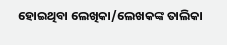ହୋଇଥିବା ଲେଖିକା/ଲେଖକଙ୍କ ତାଲିକା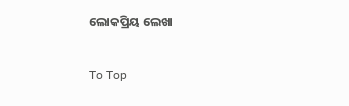ଲୋକପ୍ରିୟ ଲେଖା

To Top